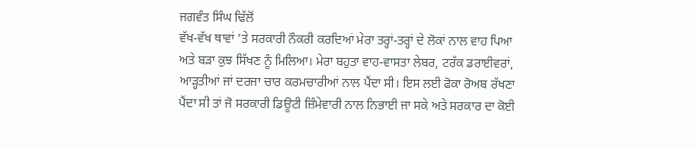ਜਗਵੰਤ ਸਿੰਘ ਢਿੱਲੋਂ
ਵੱਖ-ਵੱਖ ਥਾਵਾਂ ’ਤੇ ਸਰਕਾਰੀ ਨੌਕਰੀ ਕਰਦਿਆਂ ਮੇਰਾ ਤਰ੍ਹਾਂ-ਤਰ੍ਹਾਂ ਦੇ ਲੋਕਾਂ ਨਾਲ ਵਾਹ ਪਿਆ ਅਤੇ ਬੜਾ ਕੁਝ ਸਿੱਖਣ ਨੂੰ ਮਿਲਿਆ। ਮੇਰਾ ਬਹੁਤਾ ਵਾਹ-ਵਾਸਤਾ ਲੇਬਰ, ਟਰੱਕ ਡਰਾਈਵਰਾਂ, ਆੜ੍ਹਤੀਆਂ ਜਾਂ ਦਰਜਾ ਚਾਰ ਕਰਮਚਾਰੀਆਂ ਨਾਲ ਪੈਂਦਾ ਸੀ। ਇਸ ਲਈ ਫੋਕਾ ਰੋਅਬ ਰੱਖਣਾ ਪੈਂਦਾ ਸੀ ਤਾਂ ਜੋ ਸਰਕਾਰੀ ਡਿਊਟੀ ਜ਼ਿੰਮੇਵਾਰੀ ਨਾਲ ਨਿਭਾਈ ਜਾ ਸਕੇ ਅਤੇ ਸਰਕਾਰ ਦਾ ਕੋਈ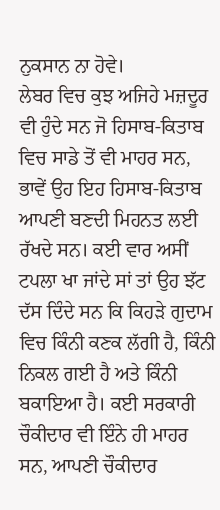ਨੁਕਸਾਨ ਨਾ ਹੋਵੇ।
ਲੇਬਰ ਵਿਚ ਕੁਝ ਅਜਿਹੇ ਮਜ਼ਦੂਰ ਵੀ ਹੁੰਦੇ ਸਨ ਜੋ ਹਿਸਾਬ-ਕਿਤਾਬ ਵਿਚ ਸਾਡੇ ਤੋਂ ਵੀ ਮਾਹਰ ਸਨ, ਭਾਵੇਂ ਉਹ ਇਹ ਹਿਸਾਬ-ਕਿਤਾਬ ਆਪਣੀ ਬਣਦੀ ਮਿਹਨਤ ਲਈ ਰੱਖਦੇ ਸਨ। ਕਈ ਵਾਰ ਅਸੀਂ ਟਪਲਾ ਖਾ ਜਾਂਦੇ ਸਾਂ ਤਾਂ ਉਹ ਝੱਟ ਦੱਸ ਦਿੰਦੇ ਸਨ ਕਿ ਕਿਹੜੇ ਗੁਦਾਮ ਵਿਚ ਕਿੰਨੀ ਕਣਕ ਲੱਗੀ ਹੈ, ਕਿੰਨੀ ਨਿਕਲ ਗਈ ਹੈ ਅਤੇ ਕਿੰਨੀ ਬਕਾਇਆ ਹੈ। ਕਈ ਸਰਕਾਰੀ ਚੌਕੀਦਾਰ ਵੀ ਇੰਨੇ ਹੀ ਮਾਹਰ ਸਨ, ਆਪਣੀ ਚੌਕੀਦਾਰ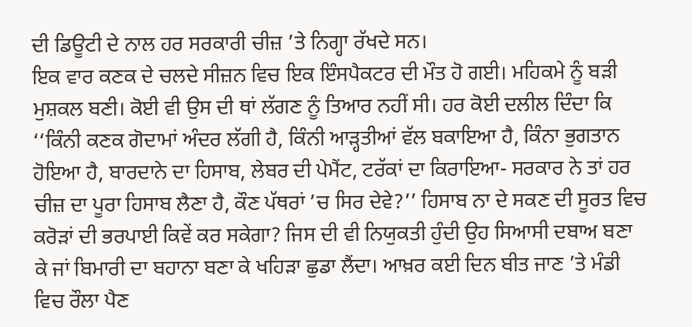ਦੀ ਡਿਊਟੀ ਦੇ ਨਾਲ ਹਰ ਸਰਕਾਰੀ ਚੀਜ਼ ’ਤੇ ਨਿਗ੍ਹਾ ਰੱਖਦੇ ਸਨ।
ਇਕ ਵਾਰ ਕਣਕ ਦੇ ਚਲਦੇ ਸੀਜ਼ਨ ਵਿਚ ਇਕ ਇੰਸਪੈਕਟਰ ਦੀ ਮੌਤ ਹੋ ਗਈ। ਮਹਿਕਮੇ ਨੂੰ ਬੜੀ ਮੁਸ਼ਕਲ ਬਣੀ। ਕੋਈ ਵੀ ਉਸ ਦੀ ਥਾਂ ਲੱਗਣ ਨੂੰ ਤਿਆਰ ਨਹੀਂ ਸੀ। ਹਰ ਕੋਈ ਦਲੀਲ ਦਿੰਦਾ ਕਿ ‘‘ਕਿੰਨੀ ਕਣਕ ਗੋਦਾਮਾਂ ਅੰਦਰ ਲੱਗੀ ਹੈ, ਕਿੰਨੀ ਆੜ੍ਹਤੀਆਂ ਵੱਲ ਬਕਾਇਆ ਹੈ, ਕਿੰਨਾ ਭੁਗਤਾਨ ਹੋਇਆ ਹੈ, ਬਾਰਦਾਨੇ ਦਾ ਹਿਸਾਬ, ਲੇਬਰ ਦੀ ਪੇਮੈਂਟ, ਟਰੱਕਾਂ ਦਾ ਕਿਰਾਇਆ- ਸਰਕਾਰ ਨੇ ਤਾਂ ਹਰ ਚੀਜ਼ ਦਾ ਪੂਰਾ ਹਿਸਾਬ ਲੈਣਾ ਹੈ, ਕੌਣ ਪੱਥਰਾਂ ’ਚ ਸਿਰ ਦੇਵੇ?’’ ਹਿਸਾਬ ਨਾ ਦੇ ਸਕਣ ਦੀ ਸੂਰਤ ਵਿਚ ਕਰੋੜਾਂ ਦੀ ਭਰਪਾਈ ਕਿਵੇਂ ਕਰ ਸਕੇਗਾ? ਜਿਸ ਦੀ ਵੀ ਨਿਯੁਕਤੀ ਹੁੰਦੀ ਉਹ ਸਿਆਸੀ ਦਬਾਅ ਬਣਾ ਕੇ ਜਾਂ ਬਿਮਾਰੀ ਦਾ ਬਹਾਨਾ ਬਣਾ ਕੇ ਖਹਿੜਾ ਛੁਡਾ ਲੈਂਦਾ। ਆਖ਼ਰ ਕਈ ਦਿਨ ਬੀਤ ਜਾਣ ’ਤੇ ਮੰਡੀ ਵਿਚ ਰੌਲਾ ਪੈਣ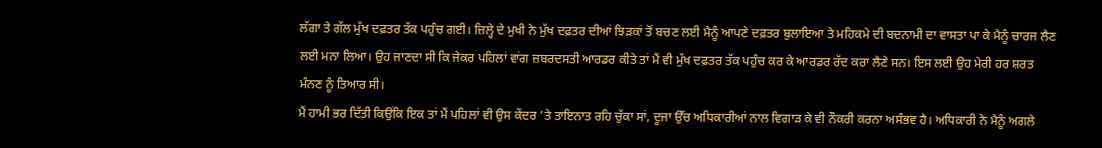ਲੱਗਾ ਤੇ ਗੱਲ ਮੁੱਖ ਦਫ਼ਤਰ ਤੱਕ ਪਹੁੰਚ ਗਈ। ਜ਼ਿਲ੍ਹੇ ਦੇ ਮੁਖੀ ਨੇ ਮੁੱਖ ਦਫ਼ਤਰ ਦੀਆਂ ਝਿੜਕਾਂ ਤੋਂ ਬਚਣ ਲਈ ਮੈਨੂੰ ਆਪਣੇ ਦਫ਼ਤਰ ਬੁਲਾਇਆ ਤੇ ਮਹਿਕਮੇ ਦੀ ਬਦਨਾਮੀ ਦਾ ਵਾਸਤਾ ਪਾ ਕੇ ਮੈਨੂੰ ਚਾਰਜ ਲੈਣ ਲਈ ਮਨਾ ਲਿਆ। ਉਹ ਜਾਣਦਾ ਸੀ ਕਿ ਜੇਕਰ ਪਹਿਲਾਂ ਵਾਂਗ ਜ਼ਬਰਦਸਤੀ ਆਰਡਰ ਕੀਤੇ ਤਾਂ ਮੈਂ ਵੀ ਮੁੱਖ ਦਫ਼ਤਰ ਤੱਕ ਪਹੁੰਚ ਕਰ ਕੇ ਆਰਡਰ ਰੱਦ ਕਰਾ ਲੈਣੇ ਸਨ। ਇਸ ਲਈ ਉਹ ਮੇਰੀ ਹਰ ਸ਼ਰਤ ਮੰਨਣ ਨੂੰ ਤਿਆਰ ਸੀ।
ਮੈਂ ਹਾਮੀ ਭਰ ਦਿੱਤੀ ਕਿਉਂਕਿ ਇਕ ਤਾਂ ਮੈਂ ਪਹਿਲਾਂ ਵੀ ਉਸ ਕੇਂਦਰ ’ਤੇ ਤਾਇਨਾਤ ਰਹਿ ਚੁੱਕਾ ਸਾਂ, ਦੂਜਾ ਉੱਚ ਅਧਿਕਾਰੀਆਂ ਨਾਲ ਵਿਗਾੜ ਕੇ ਵੀ ਨੌਕਰੀ ਕਰਨਾ ਅਸੰਭਵ ਹੈ। ਅਧਿਕਾਰੀ ਨੇ ਮੈਨੂੰ ਅਗਲੇ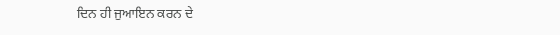ਦਿਨ ਹੀ ਜੁਆਇਨ ਕਰਨ ਦੇ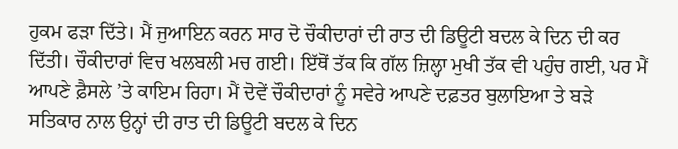ਹੁਕਮ ਫੜਾ ਦਿੱਤੇ। ਮੈਂ ਜੁਆਇਨ ਕਰਨ ਸਾਰ ਦੋ ਚੌਕੀਦਾਰਾਂ ਦੀ ਰਾਤ ਦੀ ਡਿਊਟੀ ਬਦਲ ਕੇ ਦਿਨ ਦੀ ਕਰ ਦਿੱਤੀ। ਚੌਕੀਦਾਰਾਂ ਵਿਚ ਖਲਬਲੀ ਮਚ ਗਈ। ਇੱਥੋਂ ਤੱਕ ਕਿ ਗੱਲ ਜ਼ਿਲ੍ਹਾ ਮੁਖੀ ਤੱਕ ਵੀ ਪਹੁੰਚ ਗਈ, ਪਰ ਮੈਂ ਆਪਣੇ ਫ਼ੈਸਲੇ ’ਤੇ ਕਾਇਮ ਰਿਹਾ। ਮੈਂ ਦੋਵੇਂ ਚੌਕੀਦਾਰਾਂ ਨੂੰ ਸਵੇਰੇ ਆਪਣੇ ਦਫ਼ਤਰ ਬੁਲਾਇਆ ਤੇ ਬੜੇ ਸਤਿਕਾਰ ਨਾਲ ਉਨ੍ਹਾਂ ਦੀ ਰਾਤ ਦੀ ਡਿਊਟੀ ਬਦਲ ਕੇ ਦਿਨ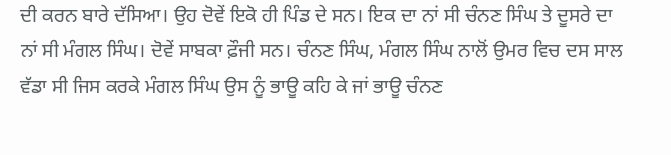ਦੀ ਕਰਨ ਬਾਰੇ ਦੱਸਿਆ। ਉਹ ਦੋਵੇਂ ਇਕੋ ਹੀ ਪਿੰਡ ਦੇ ਸਨ। ਇਕ ਦਾ ਨਾਂ ਸੀ ਚੰਨਣ ਸਿੰਘ ਤੇ ਦੂਸਰੇ ਦਾ ਨਾਂ ਸੀ ਮੰਗਲ ਸਿੰਘ। ਦੋਵੇਂ ਸਾਬਕਾ ਫ਼ੌਜੀ ਸਨ। ਚੰਨਣ ਸਿੰਘ, ਮੰਗਲ ਸਿੰਘ ਨਾਲੋਂ ਉਮਰ ਵਿਚ ਦਸ ਸਾਲ ਵੱਡਾ ਸੀ ਜਿਸ ਕਰਕੇ ਮੰਗਲ ਸਿੰਘ ਉਸ ਨੂੰ ਭਾਊ ਕਹਿ ਕੇ ਜਾਂ ਭਾਊ ਚੰਨਣ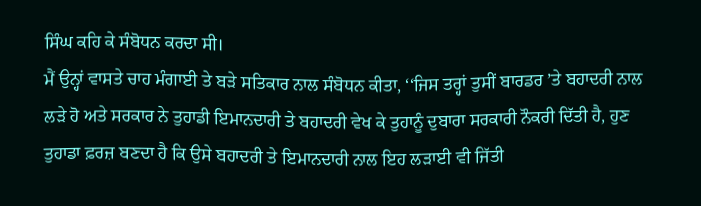ਸਿੰਘ ਕਹਿ ਕੇ ਸੰਬੋਧਨ ਕਰਦਾ ਸੀ।
ਮੈਂ ਉਨ੍ਹਾਂ ਵਾਸਤੇ ਚਾਹ ਮੰਗਾਈ ਤੇ ਬੜੇ ਸਤਿਕਾਰ ਨਾਲ ਸੰਬੋਧਨ ਕੀਤਾ, ‘‘ਜਿਸ ਤਰ੍ਹਾਂ ਤੁਸੀਂ ਬਾਰਡਰ ’ਤੇ ਬਹਾਦਰੀ ਨਾਲ ਲੜੇ ਹੋ ਅਤੇ ਸਰਕਾਰ ਨੇ ਤੁਹਾਡੀ ਇਮਾਨਦਾਰੀ ਤੇ ਬਹਾਦਰੀ ਵੇਖ ਕੇ ਤੁਹਾਨੂੰ ਦੁਬਾਰਾ ਸਰਕਾਰੀ ਨੌਕਰੀ ਦਿੱਤੀ ਹੈ, ਹੁਣ ਤੁਹਾਡਾ ਫ਼ਰਜ਼ ਬਣਦਾ ਹੈ ਕਿ ਉਸੇ ਬਹਾਦਰੀ ਤੇ ਇਮਾਨਦਾਰੀ ਨਾਲ ਇਹ ਲੜਾਈ ਵੀ ਜਿੱਤੀ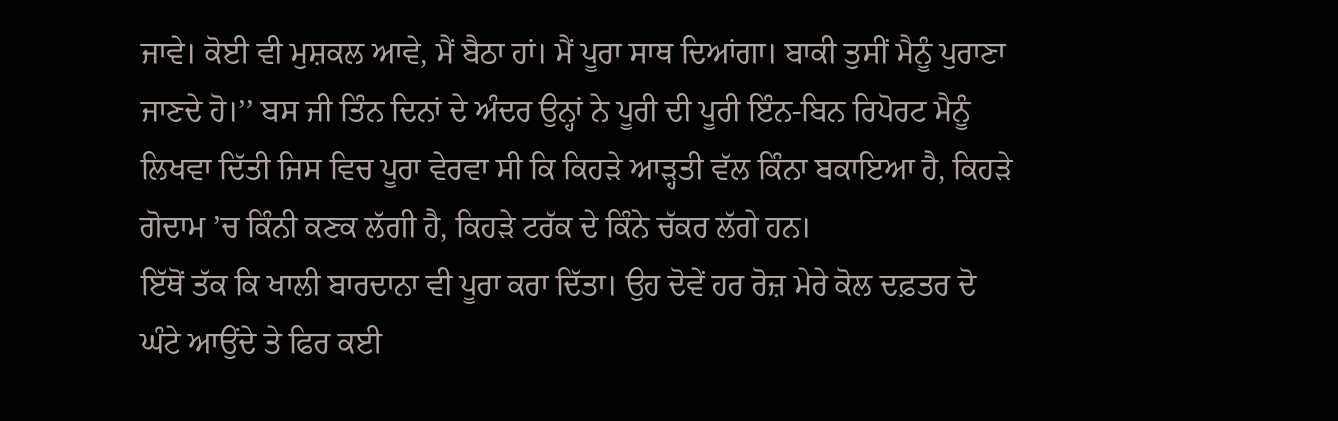ਜਾਵੇ। ਕੋਈ ਵੀ ਮੁਸ਼ਕਲ ਆਵੇ, ਮੈਂ ਬੈਠਾ ਹਾਂ। ਮੈਂ ਪੂਰਾ ਸਾਥ ਦਿਆਂਗਾ। ਬਾਕੀ ਤੁਸੀਂ ਮੈਨੂੰ ਪੁਰਾਣਾ ਜਾਣਦੇ ਹੋ।’’ ਬਸ ਜੀ ਤਿੰਨ ਦਿਨਾਂ ਦੇ ਅੰਦਰ ਉਨ੍ਹਾਂ ਨੇ ਪੂਰੀ ਦੀ ਪੂਰੀ ਇੰਨ-ਬਿਨ ਰਿਪੋਰਟ ਮੈਨੂੰ ਲਿਖਵਾ ਦਿੱਤੀ ਜਿਸ ਵਿਚ ਪੂਰਾ ਵੇਰਵਾ ਸੀ ਕਿ ਕਿਹੜੇ ਆੜ੍ਹਤੀ ਵੱਲ ਕਿੰਨਾ ਬਕਾਇਆ ਹੈ, ਕਿਹੜੇ ਗੋਦਾਮ ’ਚ ਕਿੰਨੀ ਕਣਕ ਲੱਗੀ ਹੈ, ਕਿਹੜੇ ਟਰੱਕ ਦੇ ਕਿੰਨੇ ਚੱਕਰ ਲੱਗੇ ਹਨ।
ਇੱਥੋਂ ਤੱਕ ਕਿ ਖਾਲੀ ਬਾਰਦਾਨਾ ਵੀ ਪੂਰਾ ਕਰਾ ਦਿੱਤਾ। ਉਹ ਦੋਵੇਂ ਹਰ ਰੋਜ਼ ਮੇਰੇ ਕੋਲ ਦਫ਼ਤਰ ਦੋ ਘੰਟੇ ਆਉਂਦੇ ਤੇ ਫਿਰ ਕਈ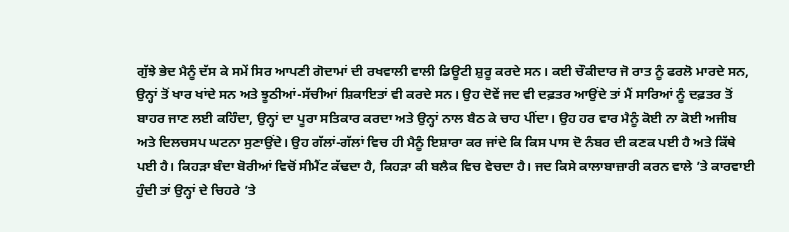ਗੁੱਝੇ ਭੇਦ ਮੈਨੂੰ ਦੱਸ ਕੇ ਸਮੇਂ ਸਿਰ ਆਪਣੀ ਗੋਦਾਮਾਂ ਦੀ ਰਖਵਾਲੀ ਵਾਲੀ ਡਿਊਟੀ ਸ਼ੁਰੂ ਕਰਦੇ ਸਨ। ਕਈ ਚੌਕੀਦਾਰ ਜੋ ਰਾਤ ਨੂੰ ਫਰਲੋ ਮਾਰਦੇ ਸਨ, ਉਨ੍ਹਾਂ ਤੋਂ ਖਾਰ ਖਾਂਦੇ ਸਨ ਅਤੇ ਝੂਠੀਆਂ-ਸੱਚੀਆਂ ਸ਼ਿਕਾਇਤਾਂ ਵੀ ਕਰਦੇ ਸਨ। ਉਹ ਦੋਵੇਂ ਜਦ ਵੀ ਦਫ਼ਤਰ ਆਉਂਦੇ ਤਾਂ ਮੈਂ ਸਾਰਿਆਂ ਨੂੰ ਦਫ਼ਤਰ ਤੋਂ ਬਾਹਰ ਜਾਣ ਲਈ ਕਹਿੰਦਾ, ਉਨ੍ਹਾਂ ਦਾ ਪੂਰਾ ਸਤਿਕਾਰ ਕਰਦਾ ਅਤੇ ਉਨ੍ਹਾਂ ਨਾਲ ਬੈਠ ਕੇ ਚਾਹ ਪੀਂਦਾ। ਉਹ ਹਰ ਵਾਰ ਮੈਨੂੰ ਕੋਈ ਨਾ ਕੋਈ ਅਜੀਬ ਅਤੇ ਦਿਲਚਸਪ ਘਟਨਾ ਸੁਣਾਉਂਦੇ। ਉਹ ਗੱਲਾਂ-ਗੱਲਾਂ ਵਿਚ ਹੀ ਮੈਨੂੰ ਇਸ਼ਾਰਾ ਕਰ ਜਾਂਦੇ ਕਿ ਕਿਸ ਪਾਸ ਦੋ ਨੰਬਰ ਦੀ ਕਣਕ ਪਈ ਹੈ ਅਤੇ ਕਿੱਥੇ ਪਈ ਹੈ। ਕਿਹੜਾ ਬੰਦਾ ਬੋਰੀਆਂ ਵਿਚੋਂ ਸੀਮੈਂਟ ਕੱਢਦਾ ਹੈ, ਕਿਹੜਾ ਕੀ ਬਲੈਕ ਵਿਚ ਵੇਚਦਾ ਹੈ। ਜਦ ਕਿਸੇ ਕਾਲਾਬਾਜ਼ਾਰੀ ਕਰਨ ਵਾਲੇ ’ਤੇ ਕਾਰਵਾਈ ਹੁੰਦੀ ਤਾਂ ਉਨ੍ਹਾਂ ਦੇ ਚਿਹਰੇ ’ਤੇ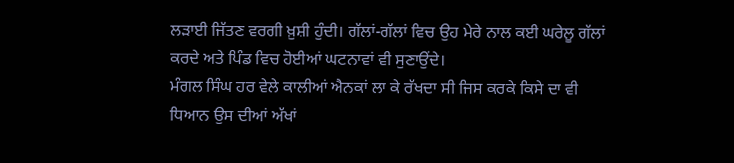ਲੜਾਈ ਜਿੱਤਣ ਵਰਗੀ ਖ਼ੁਸ਼ੀ ਹੁੰਦੀ। ਗੱਲਾਂ-ਗੱਲਾਂ ਵਿਚ ਉਹ ਮੇਰੇ ਨਾਲ ਕਈ ਘਰੇਲੂ ਗੱਲਾਂ ਕਰਦੇ ਅਤੇ ਪਿੰਡ ਵਿਚ ਹੋਈਆਂ ਘਟਨਾਵਾਂ ਵੀ ਸੁਣਾਉਂਦੇ।
ਮੰਗਲ ਸਿੰਘ ਹਰ ਵੇਲੇ ਕਾਲੀਆਂ ਐਨਕਾਂ ਲਾ ਕੇ ਰੱਖਦਾ ਸੀ ਜਿਸ ਕਰਕੇ ਕਿਸੇ ਦਾ ਵੀ ਧਿਆਨ ਉਸ ਦੀਆਂ ਅੱਖਾਂ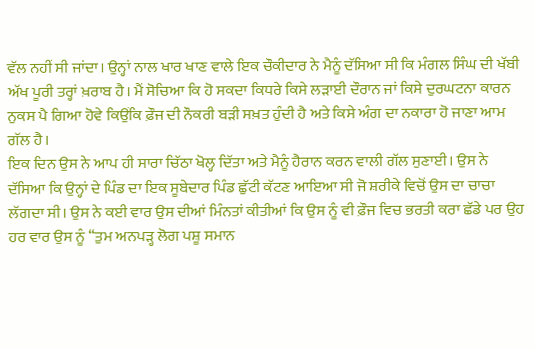ਵੱਲ ਨਹੀਂ ਸੀ ਜਾਂਦਾ। ਉਨ੍ਹਾਂ ਨਾਲ ਖਾਰ ਖਾਣ ਵਾਲੇ ਇਕ ਚੌਕੀਦਾਰ ਨੇ ਮੈਨੂੰ ਦੱਸਿਆ ਸੀ ਕਿ ਮੰਗਲ ਸਿੰਘ ਦੀ ਖੱਬੀ ਅੱਖ ਪੂਰੀ ਤਰ੍ਹਾਂ ਖ਼ਰਾਬ ਹੈ। ਮੈਂ ਸੋਚਿਆ ਕਿ ਹੋ ਸਕਦਾ ਕਿਧਰੇ ਕਿਸੇ ਲੜਾਈ ਦੌਰਾਨ ਜਾਂ ਕਿਸੇ ਦੁਰਘਟਨਾ ਕਾਰਨ ਨੁਕਸ ਪੈ ਗਿਆ ਹੋਵੇ ਕਿਉਂਕਿ ਫ਼ੌਜ ਦੀ ਨੌਕਰੀ ਬੜੀ ਸਖ਼ਤ ਹੁੰਦੀ ਹੈ ਅਤੇ ਕਿਸੇ ਅੰਗ ਦਾ ਨਕਾਰਾ ਹੋ ਜਾਣਾ ਆਮ ਗੱਲ ਹੈ।
ਇਕ ਦਿਨ ਉਸ ਨੇ ਆਪ ਹੀ ਸਾਰਾ ਚਿੱਠਾ ਖੋਲ੍ਹ ਦਿੱਤਾ ਅਤੇ ਮੈਨੂੰ ਹੈਰਾਨ ਕਰਨ ਵਾਲੀ ਗੱਲ ਸੁਣਾਈ। ਉਸ ਨੇ ਦੱਸਿਆ ਕਿ ਉਨ੍ਹਾਂ ਦੇ ਪਿੰਡ ਦਾ ਇਕ ਸੂਬੇਦਾਰ ਪਿੰਡ ਛੁੱਟੀ ਕੱਟਣ ਆਇਆ ਸੀ ਜੋ ਸ਼ਰੀਕੇ ਵਿਚੋਂ ਉਸ ਦਾ ਚਾਚਾ ਲੱਗਦਾ ਸੀ। ਉਸ ਨੇ ਕਈ ਵਾਰ ਉਸ ਦੀਆਂ ਮਿੰਨਤਾਂ ਕੀਤੀਆਂ ਕਿ ਉਸ ਨੂੰ ਵੀ ਫ਼ੌਜ ਵਿਚ ਭਰਤੀ ਕਰਾ ਛੱਡੇ ਪਰ ਉਹ ਹਰ ਵਾਰ ਉਸ ਨੂੰ ‘‘ਤੁਮ ਅਨਪੜ੍ਹ ਲੋਗ ਪਸ਼ੂ ਸਮਾਨ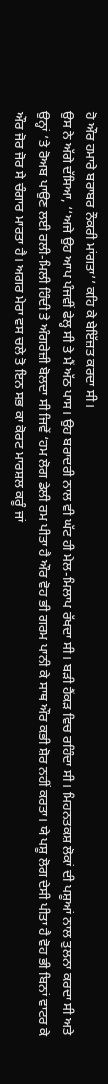ਹੋ ਔਰ ਹਮਾਰੇ ਬਰਾਬਰ ਨੌਕਰੀ ਮਾਂਗਤਾ’’ ਕਹਿ ਕੇ ਬੇਇੱਜ਼ਤ ਕਰਦਾ ਸੀ।
ਉਸ ਨੇ ਅੱਗੇ ਦੱਸਿਆ, ‘‘ਅਜੇ ਉਹ ਆਪ ਪੰਜਵੀਂ ਫੇਲ੍ਹ ਸੀ ਤੇ ਮੈਂ ਅੱਠ ਪਾਸ। ਉਹ ਬਰਾਦਰੀ ਨਾਲ ਵੀ ਘੱਟ ਹੀ ਮੇਲ-ਮਿਲਾਪ ਰੱਖਦਾ ਸੀ। ਬੜੀ ਹੈਂਕੜ ਵਿਚ ਰਹਿੰਦਾ ਸੀ। ਮਿਹਨਤਕਸ਼ ਲੋਕਾਂ ਦੀ ਪਸ਼ੂਆਂ ਨਾਲ ਤੁਲਨਾ ਕਰਦਾ ਸੀ ਅਤੇ ਉਨ੍ਹਾਂ ’ਤੇ ਰੋਅਬ ਪਾਉਣ ਲਈ ਰਲੀ-ਮਿਲੀ ਹਿੰਦੀ ਤੇ ਅੰਗਰੇਜ਼ੀ ਬੋਲਦਾ ਸੀ ਜਿਵੇਂ ‘ਹਮ ਲੋਗ ਡੇਲੀ ਰਮ ਪੀਤਾ ਹੈ ਔਰ ਵੋਹ ਭੀ ਗਰਮ ਪਾਨੀ ਕੇ ਸਾਥ ਔਰ ਕਭੀ ਸ਼ੋਰ ਨਹੀਂ ਕਰਤਾ। ਯੇ ਪਸ਼ੂ ਲੋਗ ਦੇਸੀ ਪੀਤਾ ਹੈ ਵੋਹ ਭੀ ਬਿਨਾਂ ਵਾਟਰ ਕੇ ਔਰ ਜੋਰ ਜੋਰ ਸੇ ਚੰਗਾਰ ਮਾਰਤਾ ਹੈ। ਅਗਰ ਮੇਰਾ ਵਸ ਚਲੇ ਤੋ ਇਨ ਸਭ ਕਾ ਕੋਰਟ ਮਾਰਸ਼ਲ ਕਰੂੰ ਜਾਂ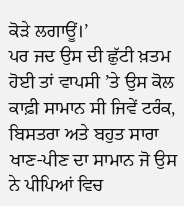ਕੋੜੇ ਲਗਾਊਂ।’
ਪਰ ਜਦ ਉਸ ਦੀ ਛੁੱਟੀ ਖ਼ਤਮ ਹੋਈ ਤਾਂ ਵਾਪਸੀ ’ਤੇ ਉਸ ਕੋਲ ਕਾਫ਼ੀ ਸਾਮਾਨ ਸੀ ਜਿਵੇਂ ਟਰੰਕ, ਬਿਸਤਰਾ ਅਤੇ ਬਹੁਤ ਸਾਰਾ ਖਾਣ-ਪੀਣ ਦਾ ਸਾਮਾਨ ਜੋ ਉਸ ਨੇ ਪੀਪਿਆਂ ਵਿਚ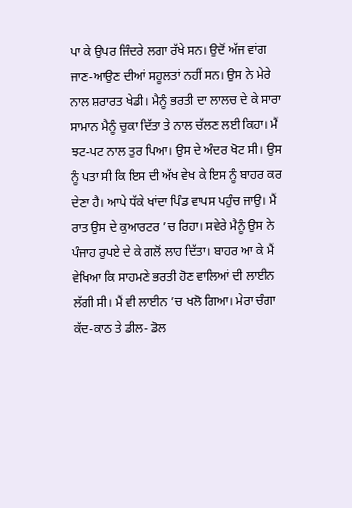ਪਾ ਕੇ ਉਪਰ ਜਿੰਦਰੇ ਲਗਾ ਰੱਖੇ ਸਨ। ਉਦੋਂ ਅੱਜ ਵਾਂਗ ਜਾਣ-ਆਉਣ ਦੀਆਂ ਸਹੂਲਤਾਂ ਨਹੀਂ ਸਨ। ਉਸ ਨੇ ਮੇਰੇ ਨਾਲ ਸ਼ਰਾਰਤ ਖੇਡੀ। ਮੈਨੂੰ ਭਰਤੀ ਦਾ ਲਾਲਚ ਦੇ ਕੇ ਸਾਰਾ ਸਾਮਾਨ ਮੈਨੂੰ ਚੁਕਾ ਦਿੱਤਾ ਤੇ ਨਾਲ ਚੱਲਣ ਲਈ ਕਿਹਾ। ਮੈਂ ਝਟ-ਪਟ ਨਾਲ ਤੁਰ ਪਿਆ। ਉਸ ਦੇ ਅੰਦਰ ਖੋਟ ਸੀ। ਉਸ ਨੂੰ ਪਤਾ ਸੀ ਕਿ ਇਸ ਦੀ ਅੱਖ ਵੇਖ ਕੇ ਇਸ ਨੂੰ ਬਾਹਰ ਕਰ ਦੇਣਾ ਹੈ। ਆਪੇ ਧੱਕੇ ਖਾਂਦਾ ਪਿੰਡ ਵਾਪਸ ਪਹੁੰਚ ਜਾਉ। ਮੈਂ ਰਾਤ ਉਸ ਦੇ ਕੁਆਰਟਰ ’ਚ ਰਿਹਾ। ਸਵੇਰੇ ਮੈਨੂੰ ਉਸ ਨੇ ਪੰਜਾਹ ਰੁਪਏ ਦੇ ਕੇ ਗਲੋਂ ਲਾਹ ਦਿੱਤਾ। ਬਾਹਰ ਆ ਕੇ ਮੈਂ ਵੇਖਿਆ ਕਿ ਸਾਹਮਣੇ ਭਰਤੀ ਹੋਣ ਵਾਲਿਆਂ ਦੀ ਲਾਈਨ ਲੱਗੀ ਸੀ। ਮੈਂ ਵੀ ਲਾਈਨ ’ਚ ਖਲੋ ਗਿਆ। ਮੇਰਾ ਚੰਗਾ ਕੱਦ-ਕਾਠ ਤੇ ਡੀਲ- ਡੋਲ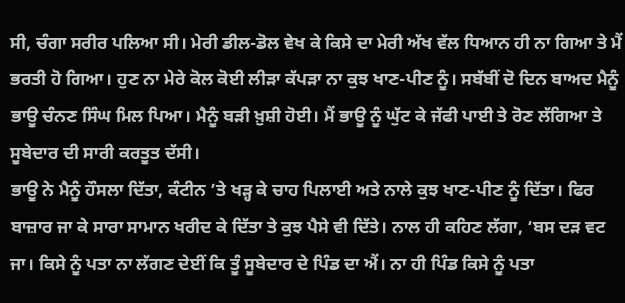ਸੀ, ਚੰਗਾ ਸਰੀਰ ਪਲਿਆ ਸੀ। ਮੇਰੀ ਡੀਲ-ਡੋਲ ਵੇਖ ਕੇ ਕਿਸੇ ਦਾ ਮੇਰੀ ਅੱਖ ਵੱਲ ਧਿਆਨ ਹੀ ਨਾ ਗਿਆ ਤੇ ਮੈਂ ਭਰਤੀ ਹੋ ਗਿਆ। ਹੁਣ ਨਾ ਮੇਰੇ ਕੋਲ ਕੋਈ ਲੀੜਾ ਕੱਪੜਾ ਨਾ ਕੁਝ ਖਾਣ-ਪੀਣ ਨੂੰ। ਸਬੱਬੀਂ ਦੋ ਦਿਨ ਬਾਅਦ ਮੈਨੂੰ ਭਾਊ ਚੰਨਣ ਸਿੰਘ ਮਿਲ ਪਿਆ। ਮੈਨੂੰ ਬੜੀ ਖ਼ੁਸ਼ੀ ਹੋਈ। ਮੈਂ ਭਾਊ ਨੂੰ ਘੁੱਟ ਕੇ ਜੱਫੀ ਪਾਈ ਤੇ ਰੋਣ ਲੱਗਿਆ ਤੇ ਸੂਬੇਦਾਰ ਦੀ ਸਾਰੀ ਕਰਤੂਤ ਦੱਸੀ।
ਭਾਊ ਨੇ ਮੈਨੂੰ ਹੌਸਲਾ ਦਿੱਤਾ, ਕੰਟੀਨ ’ਤੇ ਖੜ੍ਹ ਕੇ ਚਾਹ ਪਿਲਾਈ ਅਤੇ ਨਾਲੇ ਕੁਝ ਖਾਣ-ਪੀਣ ਨੂੰ ਦਿੱਤਾ। ਫਿਰ ਬਾਜ਼ਾਰ ਜਾ ਕੇ ਸਾਰਾ ਸਾਮਾਨ ਖਰੀਦ ਕੇ ਦਿੱਤਾ ਤੇ ਕੁਝ ਪੈਸੇ ਵੀ ਦਿੱਤੇ। ਨਾਲ ਹੀ ਕਹਿਣ ਲੱਗਾ, ‘ਬਸ ਦੜ ਵਟ ਜਾ। ਕਿਸੇ ਨੂੰ ਪਤਾ ਨਾ ਲੱਗਣ ਦੇਈਂ ਕਿ ਤੂੰ ਸੂਬੇਦਾਰ ਦੇ ਪਿੰਡ ਦਾ ਐਂ। ਨਾ ਹੀ ਪਿੰਡ ਕਿਸੇ ਨੂੰ ਪਤਾ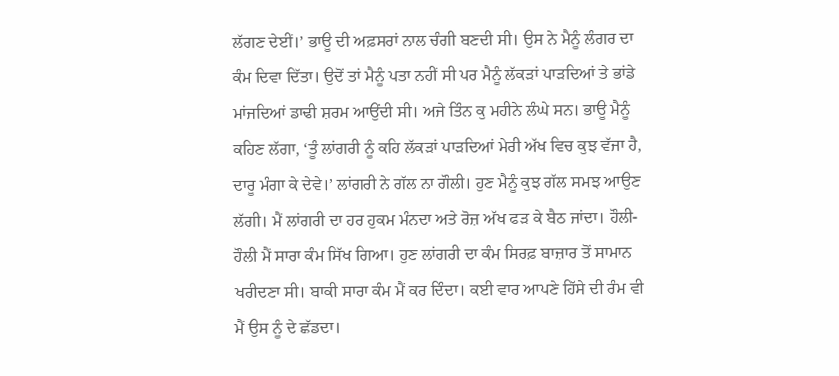ਲੱਗਣ ਦੇਈਂ।’ ਭਾਊ ਦੀ ਅਫ਼ਸਰਾਂ ਨਾਲ ਚੰਗੀ ਬਣਦੀ ਸੀ। ਉਸ ਨੇ ਮੈਨੂੰ ਲੰਗਰ ਦਾ ਕੰਮ ਦਿਵਾ ਦਿੱਤਾ। ਉਦੋਂ ਤਾਂ ਮੈਨੂੰ ਪਤਾ ਨਹੀਂ ਸੀ ਪਰ ਮੈਨੂੰ ਲੱਕੜਾਂ ਪਾੜਦਿਆਂ ਤੇ ਭਾਂਡੇ ਮਾਂਜਦਿਆਂ ਡਾਢੀ ਸ਼ਰਮ ਆਉਂਦੀ ਸੀ। ਅਜੇ ਤਿੰਨ ਕੁ ਮਹੀਨੇ ਲੰਘੇ ਸਨ। ਭਾਊ ਮੈਨੂੰ ਕਹਿਣ ਲੱਗਾ, ‘ਤੂੰ ਲਾਂਗਰੀ ਨੂੰ ਕਹਿ ਲੱਕੜਾਂ ਪਾੜਦਿਆਂ ਮੇਰੀ ਅੱਖ ਵਿਚ ਕੁਝ ਵੱਜਾ ਹੈ, ਦਾਰੂ ਮੰਗਾ ਕੇ ਦੇਵੇ।’ ਲਾਂਗਰੀ ਨੇ ਗੱਲ ਨਾ ਗੌਲੀ। ਹੁਣ ਮੈਨੂੰ ਕੁਝ ਗੱਲ ਸਮਝ ਆਉਣ ਲੱਗੀ। ਮੈਂ ਲਾਂਗਰੀ ਦਾ ਹਰ ਹੁਕਮ ਮੰਨਦਾ ਅਤੇ ਰੋਜ਼ ਅੱਖ ਫੜ ਕੇ ਬੈਠ ਜਾਂਦਾ। ਹੌਲੀ-ਹੌਲੀ ਮੈਂ ਸਾਰਾ ਕੰਮ ਸਿੱਖ ਗਿਆ। ਹੁਣ ਲਾਂਗਰੀ ਦਾ ਕੰਮ ਸਿਰਫ਼ ਬਾਜ਼ਾਰ ਤੋਂ ਸਾਮਾਨ ਖਰੀਦਣਾ ਸੀ। ਬਾਕੀ ਸਾਰਾ ਕੰਮ ਮੈਂ ਕਰ ਦਿੰਦਾ। ਕਈ ਵਾਰ ਆਪਣੇ ਹਿੱਸੇ ਦੀ ਰੰਮ ਵੀ ਮੈਂ ਉਸ ਨੂੰ ਦੇ ਛੱਡਦਾ।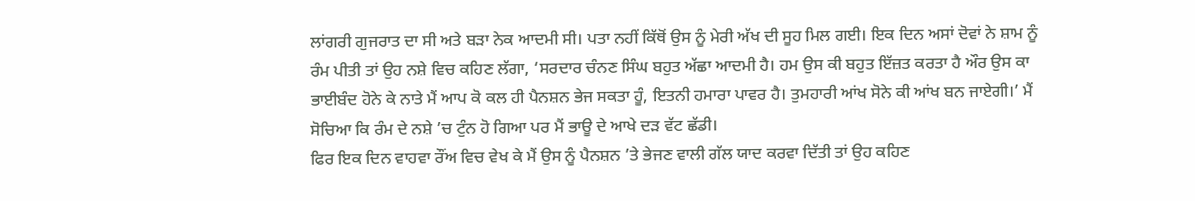ਲਾਂਗਰੀ ਗੁਜਰਾਤ ਦਾ ਸੀ ਅਤੇ ਬੜਾ ਨੇਕ ਆਦਮੀ ਸੀ। ਪਤਾ ਨਹੀਂ ਕਿੱਥੋਂ ਉਸ ਨੂੰ ਮੇਰੀ ਅੱਖ ਦੀ ਸੂਹ ਮਿਲ ਗਈ। ਇਕ ਦਿਨ ਅਸਾਂ ਦੋਵਾਂ ਨੇ ਸ਼ਾਮ ਨੂੰ ਰੰਮ ਪੀਤੀ ਤਾਂ ਉਹ ਨਸ਼ੇ ਵਿਚ ਕਹਿਣ ਲੱਗਾ, ‘ਸਰਦਾਰ ਚੰਨਣ ਸਿੰਘ ਬਹੁਤ ਅੱਛਾ ਆਦਮੀ ਹੈ। ਹਮ ਉਸ ਕੀ ਬਹੁਤ ਇੱਜ਼ਤ ਕਰਤਾ ਹੈ ਔਰ ਉਸ ਕਾ ਭਾਈਬੰਦ ਹੋਨੇ ਕੇ ਨਾਤੇ ਮੈਂ ਆਪ ਕੋ ਕਲ ਹੀ ਪੈਨਸ਼ਨ ਭੇਜ ਸਕਤਾ ਹੂੰ, ਇਤਨੀ ਹਮਾਰਾ ਪਾਵਰ ਹੈ। ਤੁਮਹਾਰੀ ਆਂਖ ਸੋਨੇ ਕੀ ਆਂਖ ਬਨ ਜਾਏਗੀ।’ ਮੈਂ ਸੋਚਿਆ ਕਿ ਰੰਮ ਦੇ ਨਸ਼ੇ ’ਚ ਟੁੰਨ ਹੋ ਗਿਆ ਪਰ ਮੈਂ ਭਾਊ ਦੇ ਆਖੇ ਦੜ ਵੱਟ ਛੱਡੀ।
ਫਿਰ ਇਕ ਦਿਨ ਵਾਹਵਾ ਰੌਂਅ ਵਿਚ ਵੇਖ ਕੇ ਮੈਂ ਉਸ ਨੂੰ ਪੈਨਸ਼ਨ ’ਤੇ ਭੇਜਣ ਵਾਲੀ ਗੱਲ ਯਾਦ ਕਰਵਾ ਦਿੱਤੀ ਤਾਂ ਉਹ ਕਹਿਣ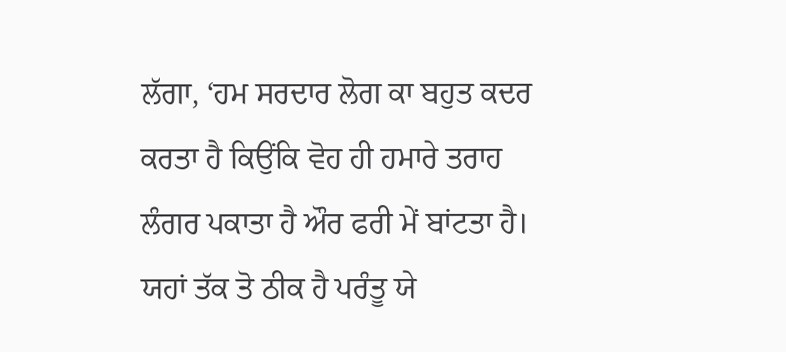ਲੱਗਾ, ‘ਹਮ ਸਰਦਾਰ ਲੋਗ ਕਾ ਬਹੁਤ ਕਦਰ ਕਰਤਾ ਹੈ ਕਿਉਂਕਿ ਵੋਹ ਹੀ ਹਮਾਰੇ ਤਰਾਹ ਲੰਗਰ ਪਕਾਤਾ ਹੈ ਔਰ ਫਰੀ ਮੇਂ ਬਾਂਟਤਾ ਹੈ। ਯਹਾਂ ਤੱਕ ਤੋ ਠੀਕ ਹੈ ਪਰੰਤੂ ਯੇ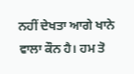ਨਹੀਂ ਦੇਖਤਾ ਆਗੇ ਖਾਨੇ ਵਾਲਾ ਕੌਨ ਹੈ। ਹਮ ਤੋ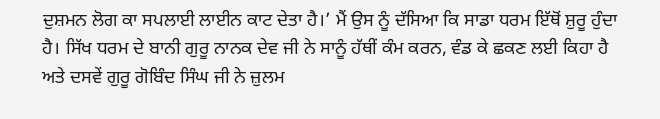ਦੁਸ਼ਮਨ ਲੋਗ ਕਾ ਸਪਲਾਈ ਲਾਈਨ ਕਾਟ ਦੇਤਾ ਹੈ।’ ਮੈਂ ਉਸ ਨੂੰ ਦੱਸਿਆ ਕਿ ਸਾਡਾ ਧਰਮ ਇੱਥੋਂ ਸ਼ੁਰੂ ਹੁੰਦਾ ਹੈ। ਸਿੱਖ ਧਰਮ ਦੇ ਬਾਨੀ ਗੁਰੂ ਨਾਨਕ ਦੇਵ ਜੀ ਨੇ ਸਾਨੂੰ ਹੱਥੀਂ ਕੰਮ ਕਰਨ, ਵੰਡ ਕੇ ਛਕਣ ਲਈ ਕਿਹਾ ਹੈ ਅਤੇ ਦਸਵੇਂ ਗੁਰੂ ਗੋਬਿੰਦ ਸਿੰਘ ਜੀ ਨੇ ਜ਼ੁਲਮ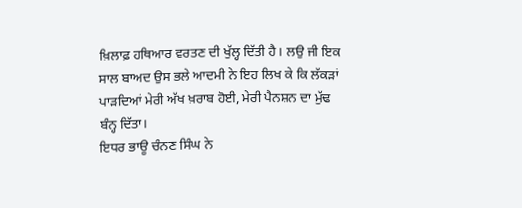ਖ਼ਿਲਾਫ਼ ਹਥਿਆਰ ਵਰਤਣ ਦੀ ਖੁੱਲ੍ਹ ਦਿੱਤੀ ਹੈ। ਲਉ ਜੀ ਇਕ ਸਾਲ ਬਾਅਦ ਉਸ ਭਲੇ ਆਦਮੀ ਨੇ ਇਹ ਲਿਖ ਕੇ ਕਿ ਲੱਕੜਾਂ ਪਾੜਦਿਆਂ ਮੇਰੀ ਅੱਖ ਖ਼ਰਾਬ ਹੋਈ, ਮੇਰੀ ਪੈਨਸ਼ਨ ਦਾ ਮੁੱਢ ਬੰਨ੍ਹ ਦਿੱਤਾ।
ਇਧਰ ਭਾਊ ਚੰਨਣ ਸਿੰਘ ਨੇ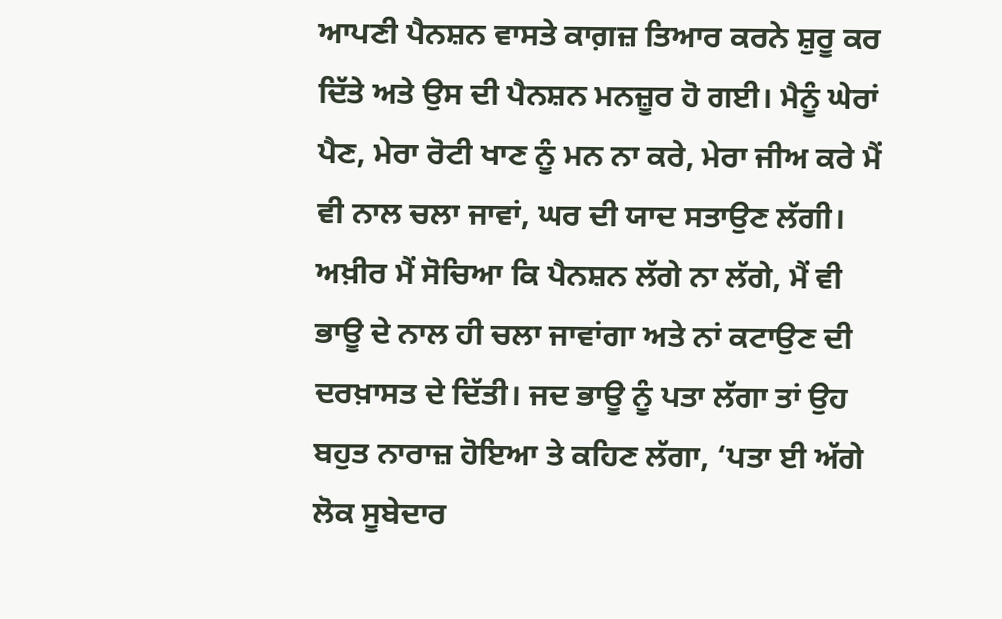ਆਪਣੀ ਪੈਨਸ਼ਨ ਵਾਸਤੇ ਕਾਗ਼ਜ਼ ਤਿਆਰ ਕਰਨੇ ਸ਼ੁਰੂ ਕਰ ਦਿੱਤੇ ਅਤੇ ਉਸ ਦੀ ਪੈਨਸ਼ਨ ਮਨਜ਼ੂਰ ਹੋ ਗਈ। ਮੈਨੂੰ ਘੇਰਾਂ ਪੈਣ, ਮੇਰਾ ਰੋਟੀ ਖਾਣ ਨੂੰ ਮਨ ਨਾ ਕਰੇ, ਮੇਰਾ ਜੀਅ ਕਰੇ ਮੈਂ ਵੀ ਨਾਲ ਚਲਾ ਜਾਵਾਂ, ਘਰ ਦੀ ਯਾਦ ਸਤਾਉਣ ਲੱਗੀ। ਅਖ਼ੀਰ ਮੈਂ ਸੋਚਿਆ ਕਿ ਪੈਨਸ਼ਨ ਲੱਗੇ ਨਾ ਲੱਗੇ, ਮੈਂ ਵੀ ਭਾਊ ਦੇ ਨਾਲ ਹੀ ਚਲਾ ਜਾਵਾਂਗਾ ਅਤੇ ਨਾਂ ਕਟਾਉਣ ਦੀ ਦਰਖ਼ਾਸਤ ਦੇ ਦਿੱਤੀ। ਜਦ ਭਾਊ ਨੂੰ ਪਤਾ ਲੱਗਾ ਤਾਂ ਉਹ ਬਹੁਤ ਨਾਰਾਜ਼ ਹੋਇਆ ਤੇ ਕਹਿਣ ਲੱਗਾ, ‘ਪਤਾ ਈ ਅੱਗੇ ਲੋਕ ਸੂਬੇਦਾਰ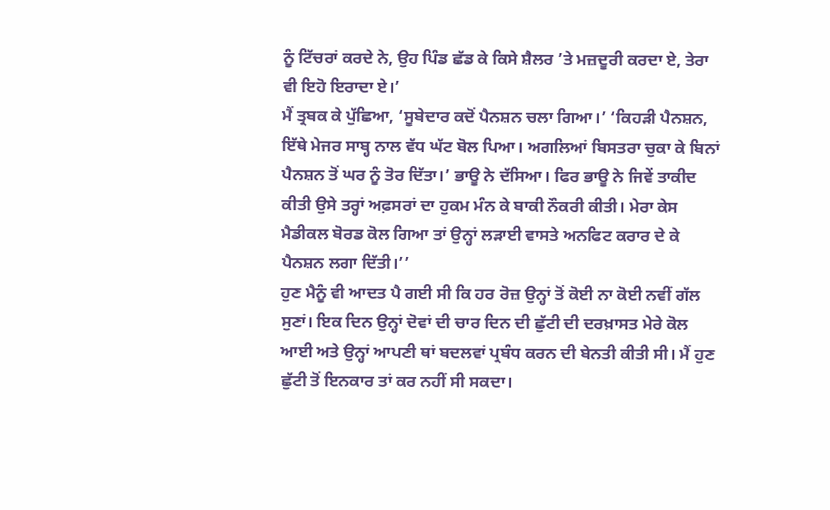ਨੂੰ ਟਿੱਚਰਾਂ ਕਰਦੇ ਨੇ, ਉਹ ਪਿੰਡ ਛੱਡ ਕੇ ਕਿਸੇ ਸ਼ੈਲਰ ’ਤੇ ਮਜ਼ਦੂਰੀ ਕਰਦਾ ਏ, ਤੇਰਾ ਵੀ ਇਹੋ ਇਰਾਦਾ ਏ।’
ਮੈਂ ਤ੍ਰਬਕ ਕੇ ਪੁੱਛਿਆ, ‘ਸੂਬੇਦਾਰ ਕਦੋਂ ਪੈਨਸ਼ਨ ਚਲਾ ਗਿਆ।’ ‘ਕਿਹੜੀ ਪੈਨਸ਼ਨ, ਇੱਥੇ ਮੇਜਰ ਸਾਬ੍ਹ ਨਾਲ ਵੱਧ ਘੱਟ ਬੋਲ ਪਿਆ। ਅਗਲਿਆਂ ਬਿਸਤਰਾ ਚੁਕਾ ਕੇ ਬਿਨਾਂ ਪੈਨਸ਼ਨ ਤੋਂ ਘਰ ਨੂੰ ਤੋਰ ਦਿੱਤਾ।’ ਭਾਊ ਨੇ ਦੱਸਿਆ। ਫਿਰ ਭਾਊ ਨੇ ਜਿਵੇਂ ਤਾਕੀਦ ਕੀਤੀ ਉਸੇ ਤਰ੍ਹਾਂ ਅਫ਼ਸਰਾਂ ਦਾ ਹੁਕਮ ਮੰਨ ਕੇ ਬਾਕੀ ਨੌਕਰੀ ਕੀਤੀ। ਮੇਰਾ ਕੇਸ ਮੈਡੀਕਲ ਬੋਰਡ ਕੋਲ ਗਿਆ ਤਾਂ ਉਨ੍ਹਾਂ ਲੜਾਈ ਵਾਸਤੇ ਅਨਫਿਟ ਕਰਾਰ ਦੇ ਕੇ ਪੈਨਸ਼ਨ ਲਗਾ ਦਿੱਤੀ।’’
ਹੁਣ ਮੈਨੂੰ ਵੀ ਆਦਤ ਪੈ ਗਈ ਸੀ ਕਿ ਹਰ ਰੋਜ਼ ਉਨ੍ਹਾਂ ਤੋਂ ਕੋਈ ਨਾ ਕੋਈ ਨਵੀਂ ਗੱਲ ਸੁਣਾਂ। ਇਕ ਦਿਨ ਉਨ੍ਹਾਂ ਦੋਵਾਂ ਦੀ ਚਾਰ ਦਿਨ ਦੀ ਛੁੱਟੀ ਦੀ ਦਰਖ਼ਾਸਤ ਮੇਰੇ ਕੋਲ ਆਈ ਅਤੇ ਉਨ੍ਹਾਂ ਆਪਣੀ ਥਾਂ ਬਦਲਵਾਂ ਪ੍ਰਬੰਧ ਕਰਨ ਦੀ ਬੇਨਤੀ ਕੀਤੀ ਸੀ। ਮੈਂ ਹੁਣ ਛੁੱਟੀ ਤੋਂ ਇਨਕਾਰ ਤਾਂ ਕਰ ਨਹੀਂ ਸੀ ਸਕਦਾ।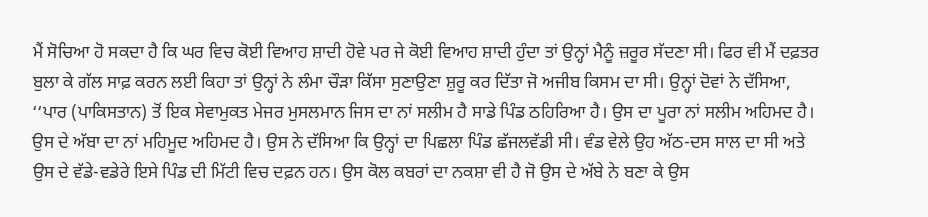ਮੈਂ ਸੋਚਿਆ ਹੋ ਸਕਦਾ ਹੈ ਕਿ ਘਰ ਵਿਚ ਕੋਈ ਵਿਆਹ ਸ਼ਾਦੀ ਹੋਵੇ ਪਰ ਜੇ ਕੋਈ ਵਿਆਹ ਸ਼ਾਦੀ ਹੁੰਦਾ ਤਾਂ ਉਨ੍ਹਾਂ ਮੈਨੂੰ ਜ਼ਰੂਰ ਸੱਦਣਾ ਸੀ। ਫਿਰ ਵੀ ਮੈਂ ਦਫ਼ਤਰ ਬੁਲਾ ਕੇ ਗੱਲ ਸਾਫ਼ ਕਰਨ ਲਈ ਕਿਹਾ ਤਾਂ ਉਨ੍ਹਾਂ ਨੇ ਲੰਮਾ ਚੌੜਾ ਕਿੱਸਾ ਸੁਣਾਉਣਾ ਸ਼ੁਰੂ ਕਰ ਦਿੱਤਾ ਜੋ ਅਜੀਬ ਕਿਸਮ ਦਾ ਸੀ। ਉਨ੍ਹਾਂ ਦੋਵਾਂ ਨੇ ਦੱਸਿਆ, ‘‘ਪਾਰ (ਪਾਕਿਸਤਾਨ) ਤੋਂ ਇਕ ਸੇਵਾਮੁਕਤ ਮੇਜਰ ਮੁਸਲਮਾਨ ਜਿਸ ਦਾ ਨਾਂ ਸਲੀਮ ਹੈ ਸਾਡੇ ਪਿੰਡ ਠਹਿਰਿਆ ਹੈ। ਉਸ ਦਾ ਪੂਰਾ ਨਾਂ ਸਲੀਮ ਅਹਿਮਦ ਹੈ। ਉਸ ਦੇ ਅੱਬਾ ਦਾ ਨਾਂ ਮਹਿਮੂਦ ਅਹਿਮਦ ਹੈ। ਉਸ ਨੇ ਦੱਸਿਆ ਕਿ ਉਨ੍ਹਾਂ ਦਾ ਪਿਛਲਾ ਪਿੰਡ ਛੱਜਲਵੱਡੀ ਸੀ। ਵੰਡ ਵੇਲੇ ਉਹ ਅੱਠ-ਦਸ ਸਾਲ ਦਾ ਸੀ ਅਤੇ ਉਸ ਦੇ ਵੱਡੇ-ਵਡੇਰੇ ਇਸੇ ਪਿੰਡ ਦੀ ਮਿੱਟੀ ਵਿਚ ਦਫ਼ਨ ਹਨ। ਉਸ ਕੋਲ ਕਬਰਾਂ ਦਾ ਨਕਸ਼ਾ ਵੀ ਹੈ ਜੋ ਉਸ ਦੇ ਅੱਬੇ ਨੇ ਬਣਾ ਕੇ ਉਸ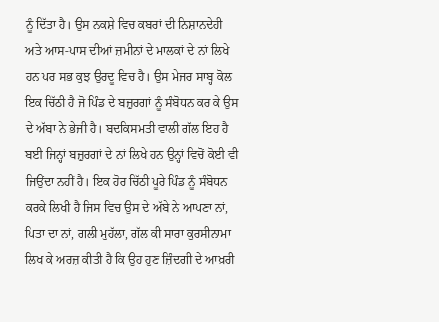ਨੂੰ ਦਿੱਤਾ ਹੈ। ਉਸ ਨਕਸ਼ੇ ਵਿਚ ਕਬਰਾਂ ਦੀ ਨਿਸ਼ਾਨਦੇਹੀ ਅਤੇ ਆਸ-ਪਾਸ ਦੀਆਂ ਜ਼ਮੀਨਾਂ ਦੇ ਮਾਲਕਾਂ ਦੇ ਨਾਂ ਲਿਖੇ ਹਨ ਪਰ ਸਭ ਕੁਝ ਉਰਦੂ ਵਿਚ ਹੈ। ਉਸ ਮੇਜਰ ਸਾਬ੍ਹ ਕੋਲ ਇਕ ਚਿੱਠੀ ਹੈ ਜੋ ਪਿੰਡ ਦੇ ਬਜ਼ੁਰਗਾਂ ਨੂੰ ਸੰਬੋਧਨ ਕਰ ਕੇ ਉਸ ਦੇ ਅੱਬਾ ਨੇ ਭੇਜੀ ਹੈ। ਬਦਕਿਸਮਤੀ ਵਾਲੀ ਗੱਲ ਇਹ ਹੈ ਬਈ ਜਿਨ੍ਹਾਂ ਬਜ਼ੁਰਗਾਂ ਦੇ ਨਾਂ ਲਿਖੇ ਹਨ ਉਨ੍ਹਾਂ ਵਿਚੋਂ ਕੋਈ ਵੀ ਜਿਉਂਦਾ ਨਹੀਂ ਹੈ। ਇਕ ਹੋਰ ਚਿੱਠੀ ਪੂਰੇ ਪਿੰਡ ਨੂੰ ਸੰਬੋਧਨ ਕਰਕੇ ਲਿਖੀ ਹੈ ਜਿਸ ਵਿਚ ਉਸ ਦੇ ਅੱਬੇ ਨੇ ਆਪਣਾ ਨਾਂ, ਪਿਤਾ ਦਾ ਨਾਂ, ਗਲੀ ਮੁਹੱਲਾ, ਗੱਲ ਕੀ ਸਾਰਾ ਕੁਰਸੀਨਾਮਾ ਲਿਖ ਕੇ ਅਰਜ਼ ਕੀਤੀ ਹੈ ਕਿ ਉਹ ਹੁਣ ਜ਼ਿੰਦਗੀ ਦੇ ਆਖ਼ਰੀ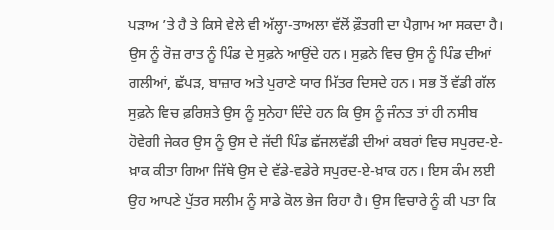ਪੜਾਅ ’ਤੇ ਹੈ ਤੇ ਕਿਸੇ ਵੇਲੇ ਵੀ ਅੱਲ੍ਹਾ-ਤਾਅਲਾ ਵੱਲੋਂ ਫ਼ੌਤਗੀ ਦਾ ਪੈਗ਼ਾਮ ਆ ਸਕਦਾ ਹੈ। ਉਸ ਨੂੰ ਰੋਜ਼ ਰਾਤ ਨੂੰ ਪਿੰਡ ਦੇ ਸੁਫ਼ਨੇ ਆਉਂਦੇ ਹਨ। ਸੁਫ਼ਨੇ ਵਿਚ ਉਸ ਨੂੰ ਪਿੰਡ ਦੀਆਂ ਗਲੀਆਂ, ਛੱਪੜ, ਬਾਜ਼ਾਰ ਅਤੇ ਪੁਰਾਣੇ ਯਾਰ ਮਿੱਤਰ ਦਿਸਦੇ ਹਨ। ਸਭ ਤੋਂ ਵੱਡੀ ਗੱਲ ਸੁਫ਼ਨੇ ਵਿਚ ਫ਼ਰਿਸ਼ਤੇ ਉਸ ਨੂੰ ਸੁਨੇਹਾ ਦਿੰਦੇ ਹਨ ਕਿ ਉਸ ਨੂੰ ਜੰਨਤ ਤਾਂ ਹੀ ਨਸੀਬ ਹੋਵੇਗੀ ਜੇਕਰ ਉਸ ਨੂੰ ਉਸ ਦੇ ਜੱਦੀ ਪਿੰਡ ਛੱਜਲਵੱਡੀ ਦੀਆਂ ਕਬਰਾਂ ਵਿਚ ਸਪੁਰਦ-ਏ-ਖ਼ਾਕ ਕੀਤਾ ਗਿਆ ਜਿੱਥੇ ਉਸ ਦੇ ਵੱਡੇ-ਵਡੇਰੇ ਸਪੁਰਦ-ਏ-ਖ਼ਾਕ ਹਨ। ਇਸ ਕੰਮ ਲਈ ਉਹ ਆਪਣੇ ਪੁੱਤਰ ਸਲੀਮ ਨੂੰ ਸਾਡੇ ਕੋਲ ਭੇਜ ਰਿਹਾ ਹੈ। ਉਸ ਵਿਚਾਰੇ ਨੂੰ ਕੀ ਪਤਾ ਕਿ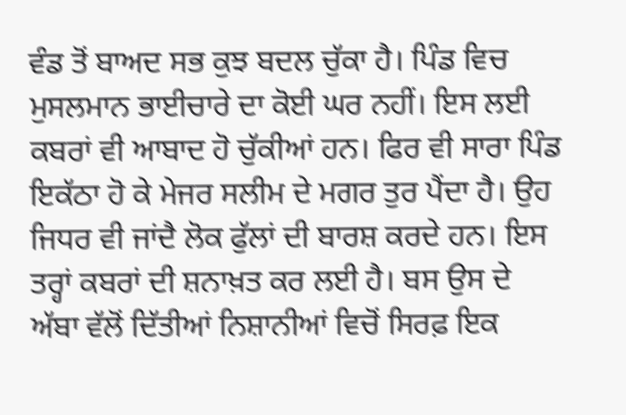ਵੰਡ ਤੋਂ ਬਾਅਦ ਸਭ ਕੁਝ ਬਦਲ ਚੁੱਕਾ ਹੈ। ਪਿੰਡ ਵਿਚ ਮੁਸਲਮਾਨ ਭਾਈਚਾਰੇ ਦਾ ਕੋਈ ਘਰ ਨਹੀਂ। ਇਸ ਲਈ ਕਬਰਾਂ ਵੀ ਆਬਾਦ ਹੋ ਚੁੱਕੀਆਂ ਹਨ। ਫਿਰ ਵੀ ਸਾਰਾ ਪਿੰਡ ਇਕੱਠਾ ਹੋ ਕੇ ਮੇਜਰ ਸਲੀਮ ਦੇ ਮਗਰ ਤੁਰ ਪੈਂਦਾ ਹੈ। ਉਹ ਜਿਧਰ ਵੀ ਜਾਂਦੈ ਲੋਕ ਫੁੱਲਾਂ ਦੀ ਬਾਰਸ਼ ਕਰਦੇ ਹਨ। ਇਸ ਤਰ੍ਹਾਂ ਕਬਰਾਂ ਦੀ ਸ਼ਨਾਖ਼ਤ ਕਰ ਲਈ ਹੈ। ਬਸ ਉਸ ਦੇ ਅੱਬਾ ਵੱਲੋਂ ਦਿੱਤੀਆਂ ਨਿਸ਼ਾਨੀਆਂ ਵਿਚੋਂ ਸਿਰਫ਼ ਇਕ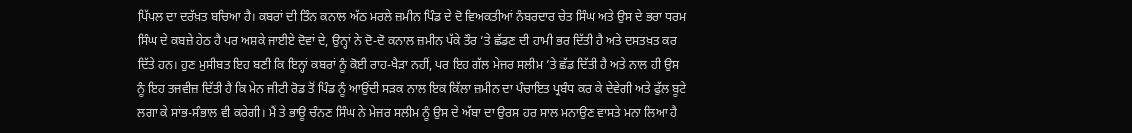ਪਿੱਪਲ ਦਾ ਦਰੱਖ਼ਤ ਬਚਿਆ ਹੈ। ਕਬਰਾਂ ਦੀ ਤਿੰਨ ਕਨਾਲ ਅੱਠ ਮਰਲੇ ਜ਼ਮੀਨ ਪਿੰਡ ਦੇ ਦੋ ਵਿਅਕਤੀਆਂ ਨੰਬਰਦਾਰ ਚੇਤ ਸਿੰਘ ਅਤੇ ਉਸ ਦੇ ਭਰਾ ਧਰਮ ਸਿੰਘ ਦੇ ਕਬਜ਼ੇ ਹੇਠ ਹੈ ਪਰ ਅਸ਼ਕੇ ਜਾਈਏ ਦੋਵਾਂ ਦੇ, ਉਨ੍ਹਾਂ ਨੇ ਦੋ-ਦੋ ਕਨਾਲ ਜ਼ਮੀਨ ਪੱਕੇ ਤੌਰ ’ਤੇ ਛੱਡਣ ਦੀ ਹਾਮੀ ਭਰ ਦਿੱਤੀ ਹੈ ਅਤੇ ਦਸਤਖ਼ਤ ਕਰ ਦਿੱਤੇ ਹਨ। ਹੁਣ ਮੁਸੀਬਤ ਇਹ ਬਣੀ ਕਿ ਇਨ੍ਹਾਂ ਕਬਰਾਂ ਨੂੰ ਕੋਈ ਰਾਹ-ਖੈੜਾ ਨਹੀਂ, ਪਰ ਇਹ ਗੱਲ ਮੇਜਰ ਸਲੀਮ ’ਤੇ ਛੱਡ ਦਿੱਤੀ ਹੈ ਅਤੇ ਨਾਲ ਹੀ ਉਸ ਨੂੰ ਇਹ ਤਜਵੀਜ਼ ਦਿੱਤੀ ਹੈ ਕਿ ਮੇਨ ਜੀਟੀ ਰੋਡ ਤੋਂ ਪਿੰਡ ਨੂੰ ਆਉਂਦੀ ਸੜਕ ਨਾਲ ਇਕ ਕਿੱਲਾ ਜ਼ਮੀਨ ਦਾ ਪੰਚਾਇਤ ਪ੍ਰਬੰਧ ਕਰ ਕੇ ਦੇਵੇਗੀ ਅਤੇ ਫੁੱਲ ਬੂਟੇ ਲਗਾ ਕੇ ਸਾਂਭ-ਸੰਭਾਲ ਵੀ ਕਰੇਗੀ। ਮੈਂ ਤੇ ਭਾਊ ਚੰਨਣ ਸਿੰਘ ਨੇ ਮੇਜਰ ਸਲੀਮ ਨੂੰ ਉਸ ਦੇ ਅੱਬਾ ਦਾ ਉਰਸ ਹਰ ਸਾਲ ਮਨਾਉਣ ਵਾਸਤੇ ਮਨਾ ਲਿਆ ਹੈ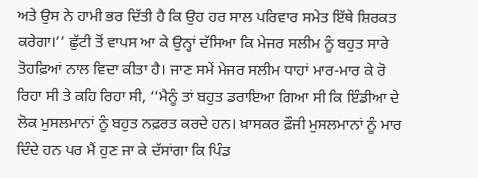ਅਤੇ ਉਸ ਨੇ ਹਾਮੀ ਭਰ ਦਿੱਤੀ ਹੈ ਕਿ ਉਹ ਹਰ ਸਾਲ ਪਰਿਵਾਰ ਸਮੇਤ ਇੱਥੇ ਸ਼ਿਰਕਤ ਕਰੇਗਾ।’’ ਛੁੱਟੀ ਤੋਂ ਵਾਪਸ ਆ ਕੇ ਉਨ੍ਹਾਂ ਦੱਸਿਆ ਕਿ ਮੇਜਰ ਸਲੀਮ ਨੂੰ ਬਹੁਤ ਸਾਰੇ ਤੋਹਫ਼ਿਆਂ ਨਾਲ ਵਿਦਾ ਕੀਤਾ ਹੈ। ਜਾਣ ਸਮੇਂ ਮੇਜਰ ਸਲੀਮ ਧਾਹਾਂ ਮਾਰ-ਮਾਰ ਕੇ ਰੋ ਰਿਹਾ ਸੀ ਤੇ ਕਹਿ ਰਿਹਾ ਸੀ, ‘‘ਮੈਨੂੰ ਤਾਂ ਬਹੁਤ ਡਰਾਇਆ ਗਿਆ ਸੀ ਕਿ ਇੰਡੀਆ ਦੇ ਲੋਕ ਮੁਸਲਮਾਨਾਂ ਨੂੰ ਬਹੁਤ ਨਫ਼ਰਤ ਕਰਦੇ ਹਨ। ਖ਼ਾਸਕਰ ਫ਼ੌਜੀ ਮੁਸਲਮਾਨਾਂ ਨੂੰ ਮਾਰ ਦਿੰਦੇ ਹਨ ਪਰ ਮੈਂ ਹੁਣ ਜਾ ਕੇ ਦੱਸਾਂਗਾ ਕਿ ਪਿੰਡ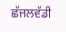ਛੱਜਲਵੱਡੀ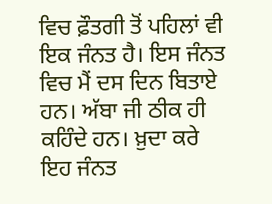ਵਿਚ ਫ਼ੌਤਗੀ ਤੋਂ ਪਹਿਲਾਂ ਵੀ ਇਕ ਜੰਨਤ ਹੈ। ਇਸ ਜੰਨਤ ਵਿਚ ਮੈਂ ਦਸ ਦਿਨ ਬਿਤਾਏ ਹਨ। ਅੱਬਾ ਜੀ ਠੀਕ ਹੀ ਕਹਿੰਦੇ ਹਨ। ਖ਼ੁਦਾ ਕਰੇ ਇਹ ਜੰਨਤ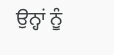ਉਨ੍ਹਾਂ ਨੂੰ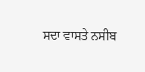ਸਦਾ ਵਾਸਤੇ ਨਸੀਬ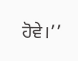ਹੋਵੇ।’’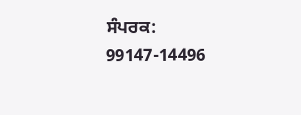ਸੰਪਰਕ: 99147-14496